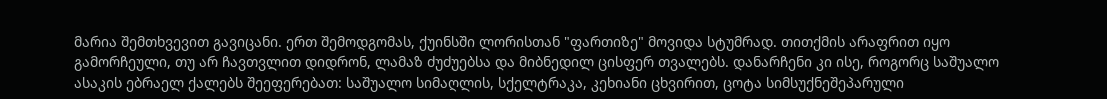მარია შემთხვევით გავიცანი. ერთ შემოდგომას, ქუინსში ლორისთან "ფართიზე" მოვიდა სტუმრად. თითქმის არაფრით იყო გამორჩეული, თუ არ ჩავთვლით დიდრონ, ლამაზ ძუძუებსა და მიბნედილ ცისფერ თვალებს. დანარჩენი კი ისე, როგორც საშუალო ასაკის ებრაელ ქალებს შეეფერებათ: საშუალო სიმაღლის, სქელტრაკა, კეხიანი ცხვირით, ცოტა სიმსუქნეშეპარული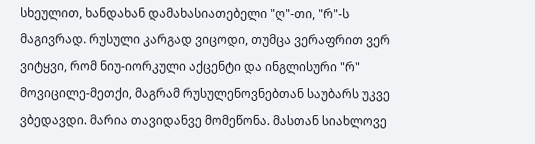სხეულით, ხანდახან დამახასიათებელი "ღ"-თი, "რ"-ს მაგივრად. რუსული კარგად ვიცოდი, თუმცა ვერაფრით ვერ ვიტყვი, რომ ნიუ-იორკული აქცენტი და ინგლისური "რ" მოვიცილე-მეთქი, მაგრამ რუსულენოვნებთან საუბარს უკვე ვბედავდი. მარია თავიდანვე მომეწონა. მასთან სიახლოვე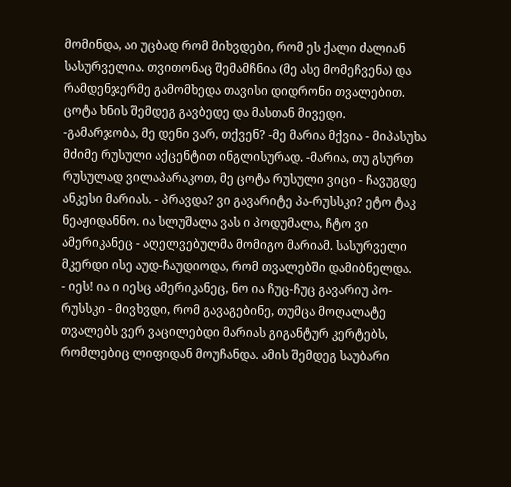მომინდა, აი უცბად რომ მიხვდები, რომ ეს ქალი ძალიან სასურველია. თვითონაც შემამჩნია (მე ასე მომეჩვენა) და რამდენჯერმე გამომხედა თავისი დიდრონი თვალებით. ცოტა ხნის შემდეგ გავბედე და მასთან მივედი.
-გამარჯობა, მე დენი ვარ, თქვენ? -მე მარია მქვია - მიპასუხა მძიმე რუსული აქცენტით ინგლისურად. -მარია, თუ გსურთ რუსულად ვილაპარაკოთ, მე ცოტა რუსული ვიცი - ჩავუგდე ანკესი მარიას. - პრავდა? ვი გავარიტე პა-რუსსკი? ეტო ტაკ ნეაჟიდანნო. ია სლუშალა ვას ი პოდუმალა, ჩტო ვი ამერიკანეც - აღელვებულმა მომიგო მარიამ. სასურველი მკერდი ისე აუდ-ჩაუდიოდა, რომ თვალებში დამიბნელდა.
- იეს! ია ი იესც ამერიკანეც, ნო ია ჩუც-ჩუც გავარიუ პო-რუსსკი - მივხვდი, რომ გავაგებინე, თუმცა მოღალატე თვალებს ვერ ვაცილებდი მარიას გიგანტურ კერტებს, რომლებიც ლიფიდან მოუჩანდა. ამის შემდეგ საუბარი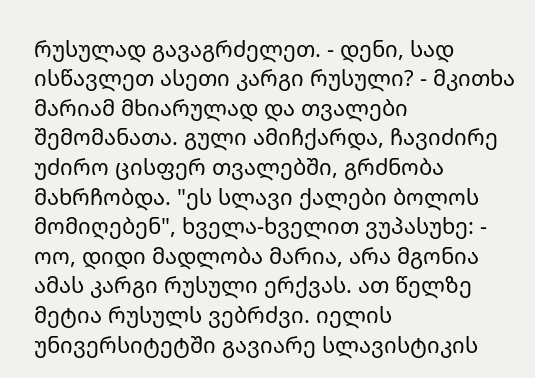რუსულად გავაგრძელეთ. - დენი, სად ისწავლეთ ასეთი კარგი რუსული? - მკითხა მარიამ მხიარულად და თვალები შემომანათა. გული ამიჩქარდა, ჩავიძირე უძირო ცისფერ თვალებში, გრძნობა მახრჩობდა. "ეს სლავი ქალები ბოლოს მომიღებენ", ხველა-ხველით ვუპასუხე: - ოო, დიდი მადლობა მარია, არა მგონია ამას კარგი რუსული ერქვას. ათ წელზე მეტია რუსულს ვებრძვი. იელის უნივერსიტეტში გავიარე სლავისტიკის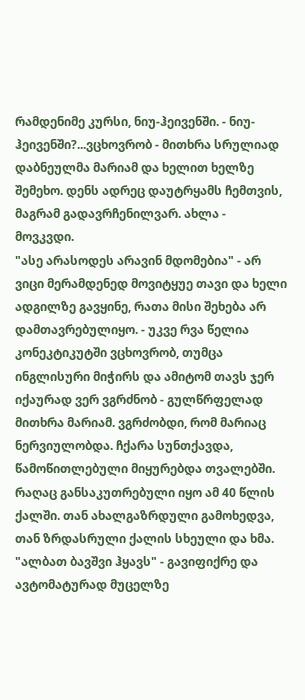რამდენიმე კურსი, ნიუ-ჰეივენში. - ნიუ-ჰეივენში?...ვცხოვრობ - მითხრა სრულიად დაბნეულმა მარიამ და ხელით ხელზე შემეხო. დენს ადრეც დაუტრყამს ჩემთვის, მაგრამ გადავრჩენილვარ. ახლა - მოვკვდი.
"ასე არასოდეს არავინ მდომებია" - არ ვიცი მერამდენედ მოვიტყუე თავი და ხელი ადგილზე გავყინე, რათა მისი შეხება არ დამთავრებულიყო. - უკვე რვა წელია კონეკტიკუტში ვცხოვრობ, თუმცა ინგლისური მიჭირს და ამიტომ თავს ჯერ იქაურად ვერ ვგრძნობ - გულწრფელად მითხრა მარიამ. ვგრძობდი, რომ მარიაც ნერვიულობდა. ჩქარა სუნთქავდა, წამოწითლებული მიყურებდა თვალებში. რაღაც განსაკუთრებული იყო ამ 40 წლის ქალში. თან ახალგაზრდული გამოხედვა, თან ზრდასრული ქალის სხეული და ხმა. "ალბათ ბავშვი ჰყავს" - გავიფიქრე და ავტომატურად მუცელზე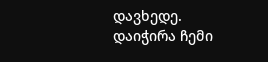დავხედე. დაიჭირა ჩემი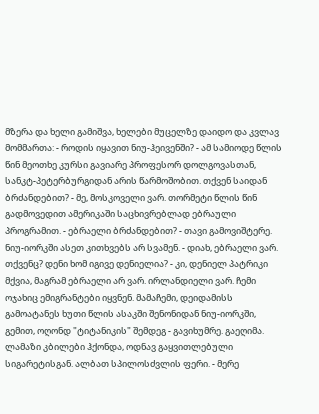მზერა და ხელი გამიშვა, ხელები მუცელზე დაიდო და კვლავ მომმართა: - როდის იყავით ნიუ-ჰეივენში? - ამ სამიოდე წლის წინ მეოთხე კურსი გავიარე პროფესორ დოლგოვასთან, სანკტ-პეტერბურგიდან არის წარმოშობით. თქვენ საიდან ბრძანდებით? - მე, მოსკოველი ვარ. თორმეტი წლის წინ გადმოვედით ამერიკაში საცხივრებლად ებრაული პროგრამით. - ებრაელი ბრძანდებით? - თავი გამოვიშტერე. ნიუ-იორკში ასეთ კითხვებს არ სვამენ. - დიახ, ებრაელი ვარ. თქვენც? დენი ხომ იგივე დენიელია? - კი, დენიელ პატრიკი მქვია, მაგრამ ებრაელი არ ვარ. ირლანდიელი ვარ. ჩემი ოჯახიც ემიგრანტები იყვნენ. მამაჩემი, დეიდამისს გამოატანეს ხუთი წლის ასაკში შენონიდან ნიუ-იორკში, გემით, ოღონდ "ტიტანიკის" შემდეგ - გავიხუმრე. გაეღიმა. ლამაზი კბილები ჰქონდა, ოდნავ გაყვითლებული სიგარეტისგან. ალბათ სპილოსძვლის ფერი. - მერე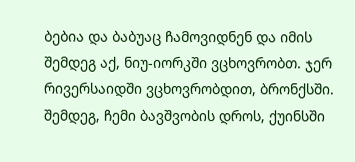ბებია და ბაბუაც ჩამოვიდნენ და იმის შემდეგ აქ, ნიუ-იორკში ვცხოვრობთ. ჯერ რივერსაიდში ვცხოვრობდით, ბრონქსში. შემდეგ, ჩემი ბავშვობის დროს, ქუინსში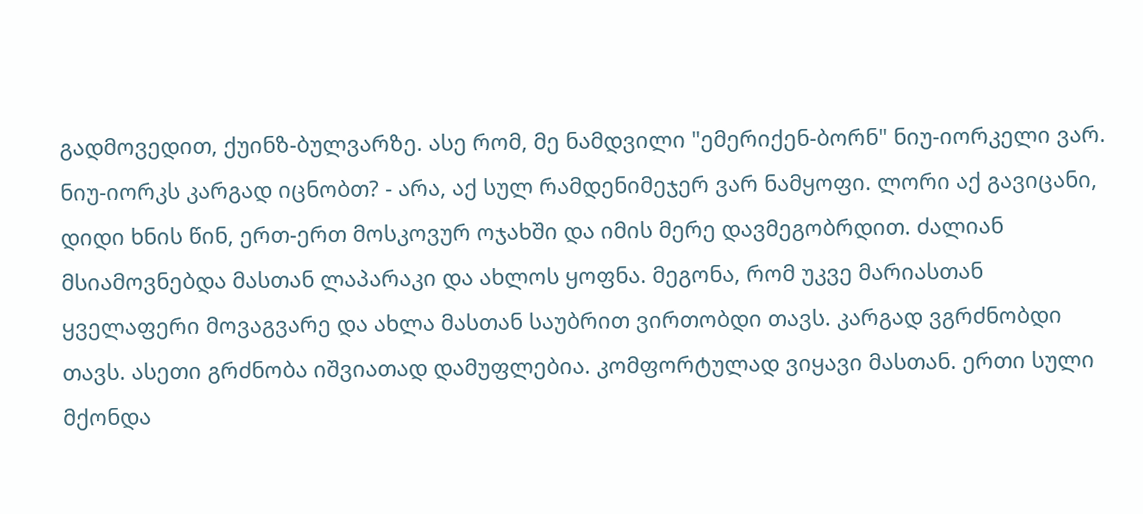გადმოვედით, ქუინზ-ბულვარზე. ასე რომ, მე ნამდვილი "ემერიქენ-ბორნ" ნიუ-იორკელი ვარ. ნიუ-იორკს კარგად იცნობთ? - არა, აქ სულ რამდენიმეჯერ ვარ ნამყოფი. ლორი აქ გავიცანი, დიდი ხნის წინ, ერთ-ერთ მოსკოვურ ოჯახში და იმის მერე დავმეგობრდით. ძალიან მსიამოვნებდა მასთან ლაპარაკი და ახლოს ყოფნა. მეგონა, რომ უკვე მარიასთან ყველაფერი მოვაგვარე და ახლა მასთან საუბრით ვირთობდი თავს. კარგად ვგრძნობდი თავს. ასეთი გრძნობა იშვიათად დამუფლებია. კომფორტულად ვიყავი მასთან. ერთი სული მქონდა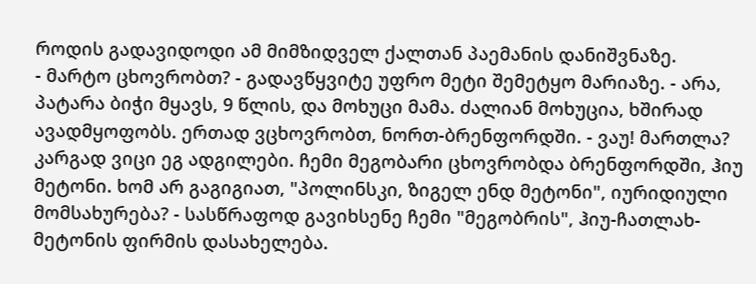როდის გადავიდოდი ამ მიმზიდველ ქალთან პაემანის დანიშვნაზე.
- მარტო ცხოვრობთ? - გადავწყვიტე უფრო მეტი შემეტყო მარიაზე. - არა, პატარა ბიჭი მყავს, 9 წლის, და მოხუცი მამა. ძალიან მოხუცია, ხშირად ავადმყოფობს. ერთად ვცხოვრობთ, ნორთ-ბრენფორდში. - ვაუ! მართლა? კარგად ვიცი ეგ ადგილები. ჩემი მეგობარი ცხოვრობდა ბრენფორდში, ჰიუ მეტონი. ხომ არ გაგიგიათ, "პოლინსკი, ზიგელ ენდ მეტონი", იურიდიული მომსახურება? - სასწრაფოდ გავიხსენე ჩემი "მეგობრის", ჰიუ-ჩათლახ-მეტონის ფირმის დასახელება.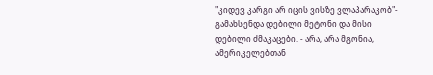"კიდევ კარგი არ იცის ვისზე ვლაპარაკობ"- გამახსენდა დებილი მეტონი და მისი დებილი ძმაკაცები. - არა, არა მგონია, ამერიკელებთან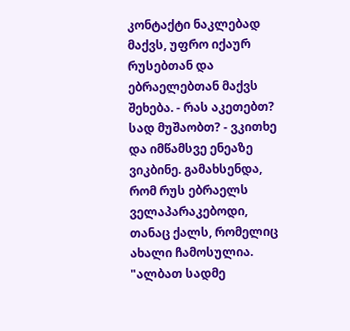კონტაქტი ნაკლებად მაქვს, უფრო იქაურ რუსებთან და ებრაელებთან მაქვს შეხება. - რას აკეთებთ? სად მუშაობთ? - ვკითხე და იმწამსვე ენეაზე ვიკბინე. გამახსენდა, რომ რუს ებრაელს ველაპარაკებოდი, თანაც ქალს, რომელიც ახალი ჩამოსულია. "ალბათ სადმე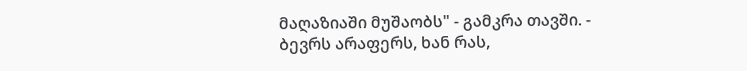მაღაზიაში მუშაობს" - გამკრა თავში. - ბევრს არაფერს, ხან რას,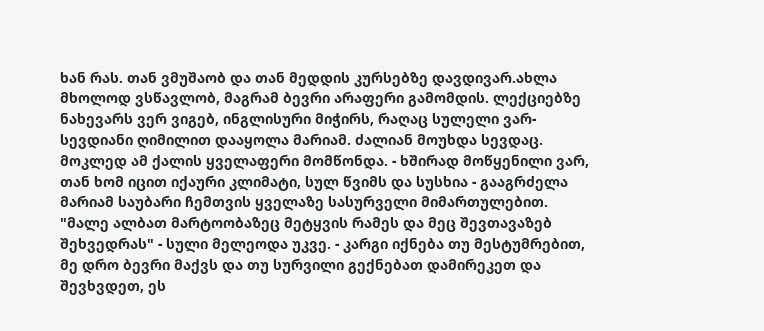ხან რას. თან ვმუშაობ და თან მედდის კურსებზე დავდივარ.ახლა მხოლოდ ვსწავლობ, მაგრამ ბევრი არაფერი გამომდის. ლექციებზე ნახევარს ვერ ვიგებ, ინგლისური მიჭირს, რაღაც სულელი ვარ- სევდიანი ღიმილით დააყოლა მარიამ. ძალიან მოუხდა სევდაც. მოკლედ ამ ქალის ყველაფერი მომწონდა. - ხშირად მოწყენილი ვარ, თან ხომ იცით იქაური კლიმატი, სულ წვიმს და სუსხია - გააგრძელა მარიამ საუბარი ჩემთვის ყველაზე სასურველი მიმართულებით. "მალე ალბათ მარტოობაზეც მეტყვის რამეს და მეც შევთავაზებ შეხვედრას" - სული მელეოდა უკვე. - კარგი იქნება თუ მესტუმრებით, მე დრო ბევრი მაქვს და თუ სურვილი გექნებათ დამირეკეთ და შევხვდეთ, ეს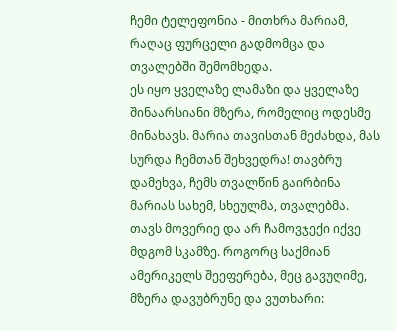ჩემი ტელეფონია - მითხრა მარიამ, რაღაც ფურცელი გადმომცა და თვალებში შემომხედა.
ეს იყო ყველაზე ლამაზი და ყველაზე შინაარსიანი მზერა, რომელიც ოდესმე მინახავს. მარია თავისთან მეძახდა, მას სურდა ჩემთან შეხვედრა! თავბრუ დამეხვა, ჩემს თვალწინ გაირბინა მარიას სახემ, სხეულმა, თვალებმა. თავს მოვერიე და არ ჩამოვჯექი იქვე მდგომ სკამზე. როგორც საქმიან ამერიკელს შეეფერება, მეც გავუღიმე, მზერა დავუბრუნე და ვუთხარი: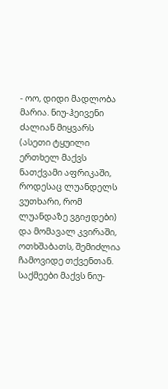- ოო, დიდი მადლობა მარია. ნიუ-ჰეივენი ძალიან მიყვარს (ასეთი ტყუილი ერთხელ მაქვს ნათქვამი აფრიკაში, როდესაც ლუანდელს ვუთხარი, რომ ლუანდაზე ვგიჟდები) და მომავალ კვირაში, ოთხშაბათს, შემიძლია ჩამოვიდე თქვენთან. საქმეები მაქვს ნიუ-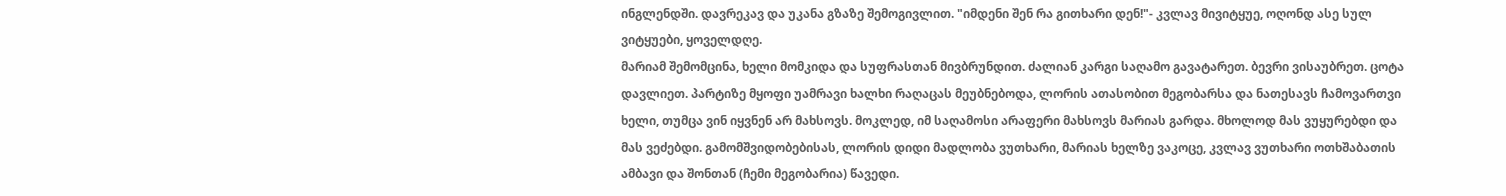ინგლენდში. დავრეკავ და უკანა გზაზე შემოგივლით. "იმდენი შენ რა გითხარი დენ!"- კვლავ მივიტყუე, ოღონდ ასე სულ ვიტყუები, ყოველდღე.
მარიამ შემომცინა, ხელი მომკიდა და სუფრასთან მივბრუნდით. ძალიან კარგი საღამო გავატარეთ. ბევრი ვისაუბრეთ. ცოტა დავლიეთ. პარტიზე მყოფი უამრავი ხალხი რაღაცას მეუბნებოდა, ლორის ათასობით მეგობარსა და ნათესავს ჩამოვართვი ხელი, თუმცა ვინ იყვნენ არ მახსოვს. მოკლედ, იმ საღამოსი არაფერი მახსოვს მარიას გარდა. მხოლოდ მას ვუყურებდი და მას ვეძებდი. გამომშვიდობებისას, ლორის დიდი მადლობა ვუთხარი, მარიას ხელზე ვაკოცე, კვლავ ვუთხარი ოთხშაბათის ამბავი და შონთან (ჩემი მეგობარია) წავედი.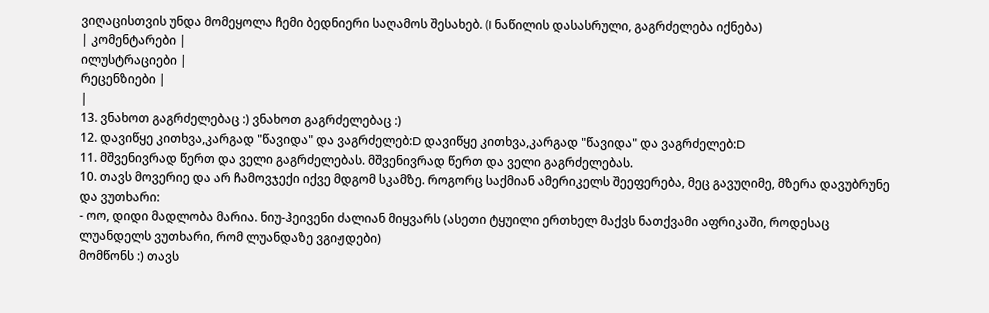ვიღაცისთვის უნდა მომეყოლა ჩემი ბედნიერი საღამოს შესახებ. (I ნაწილის დასასრული, გაგრძელება იქნება)
| კომენტარები |
ილუსტრაციები |
რეცენზიები |
|
13. ვნახოთ გაგრძელებაც :) ვნახოთ გაგრძელებაც :)
12. დავიწყე კითხვა,კარგად "წავიდა" და ვაგრძელებ:D დავიწყე კითხვა,კარგად "წავიდა" და ვაგრძელებ:D
11. მშვენივრად წერთ და ველი გაგრძელებას. მშვენივრად წერთ და ველი გაგრძელებას.
10. თავს მოვერიე და არ ჩამოვჯექი იქვე მდგომ სკამზე. როგორც საქმიან ამერიკელს შეეფერება, მეც გავუღიმე, მზერა დავუბრუნე და ვუთხარი:
- ოო, დიდი მადლობა მარია. ნიუ-ჰეივენი ძალიან მიყვარს (ასეთი ტყუილი ერთხელ მაქვს ნათქვამი აფრიკაში, როდესაც ლუანდელს ვუთხარი, რომ ლუანდაზე ვგიჟდები)
მომწონს :) თავს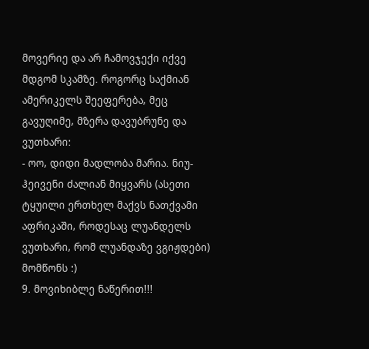მოვერიე და არ ჩამოვჯექი იქვე მდგომ სკამზე. როგორც საქმიან ამერიკელს შეეფერება, მეც გავუღიმე, მზერა დავუბრუნე და ვუთხარი:
- ოო, დიდი მადლობა მარია. ნიუ-ჰეივენი ძალიან მიყვარს (ასეთი ტყუილი ერთხელ მაქვს ნათქვამი აფრიკაში, როდესაც ლუანდელს ვუთხარი, რომ ლუანდაზე ვგიჟდები)
მომწონს :)
9. მოვიხიბლე ნაწერით!!!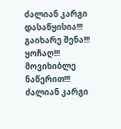ძალიან კარგი დასაწყისია!!! გაიხარე შენა!!! ყოჩაღ!!! მოვიხიბლე ნაწერით!!! ძალიან კარგი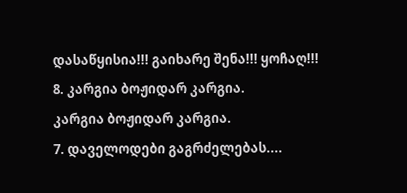დასაწყისია!!! გაიხარე შენა!!! ყოჩაღ!!!
8. კარგია ბოჟიდარ კარგია.
კარგია ბოჟიდარ კარგია.
7. დაველოდები გაგრძელებას....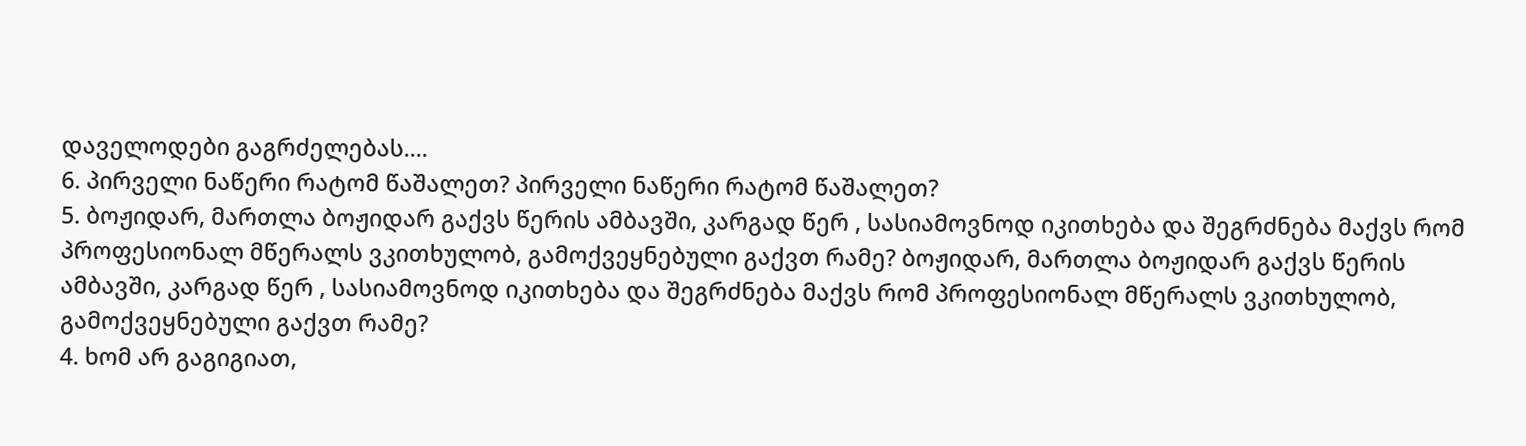დაველოდები გაგრძელებას....
6. პირველი ნაწერი რატომ წაშალეთ? პირველი ნაწერი რატომ წაშალეთ?
5. ბოჟიდარ, მართლა ბოჟიდარ გაქვს წერის ამბავში, კარგად წერ , სასიამოვნოდ იკითხება და შეგრძნება მაქვს რომ პროფესიონალ მწერალს ვკითხულობ, გამოქვეყნებული გაქვთ რამე? ბოჟიდარ, მართლა ბოჟიდარ გაქვს წერის ამბავში, კარგად წერ , სასიამოვნოდ იკითხება და შეგრძნება მაქვს რომ პროფესიონალ მწერალს ვკითხულობ, გამოქვეყნებული გაქვთ რამე?
4. ხომ არ გაგიგიათ,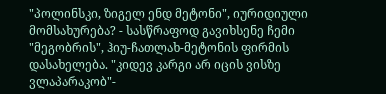"პოლინსკი, ზიგელ ენდ მეტონი", იურიდიული მომსახურება? - სასწრაფოდ გავიხსენე ჩემი "მეგობრის", ჰიუ-ჩათლახ-მეტონის ფირმის დასახელება. "კიდევ კარგი არ იცის ვისზე ვლაპარაკობ"-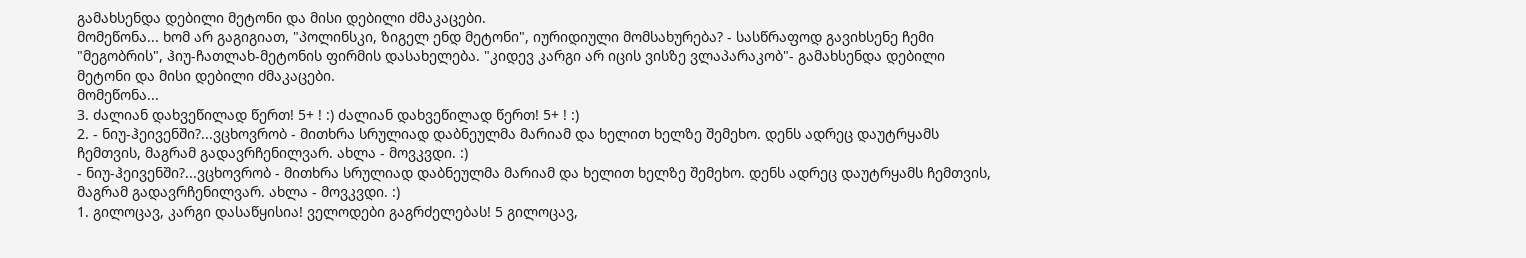გამახსენდა დებილი მეტონი და მისი დებილი ძმაკაცები.
მომეწონა... ხომ არ გაგიგიათ, "პოლინსკი, ზიგელ ენდ მეტონი", იურიდიული მომსახურება? - სასწრაფოდ გავიხსენე ჩემი "მეგობრის", ჰიუ-ჩათლახ-მეტონის ფირმის დასახელება. "კიდევ კარგი არ იცის ვისზე ვლაპარაკობ"- გამახსენდა დებილი მეტონი და მისი დებილი ძმაკაცები.
მომეწონა...
3. ძალიან დახვეწილად წერთ! 5+ ! :) ძალიან დახვეწილად წერთ! 5+ ! :)
2. - ნიუ-ჰეივენში?...ვცხოვრობ - მითხრა სრულიად დაბნეულმა მარიამ და ხელით ხელზე შემეხო. დენს ადრეც დაუტრყამს ჩემთვის, მაგრამ გადავრჩენილვარ. ახლა - მოვკვდი. :)
- ნიუ-ჰეივენში?...ვცხოვრობ - მითხრა სრულიად დაბნეულმა მარიამ და ხელით ხელზე შემეხო. დენს ადრეც დაუტრყამს ჩემთვის, მაგრამ გადავრჩენილვარ. ახლა - მოვკვდი. :)
1. გილოცავ, კარგი დასაწყისია! ველოდები გაგრძელებას! 5 გილოცავ,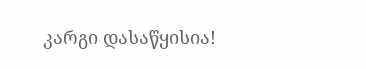კარგი დასაწყისია!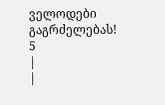ველოდები გაგრძელებას! 5
|
|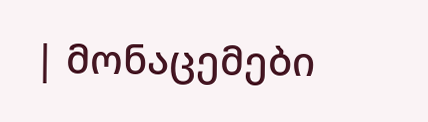| მონაცემები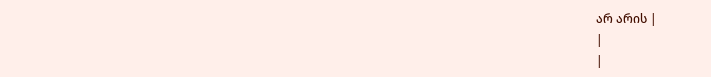არ არის |
|
|